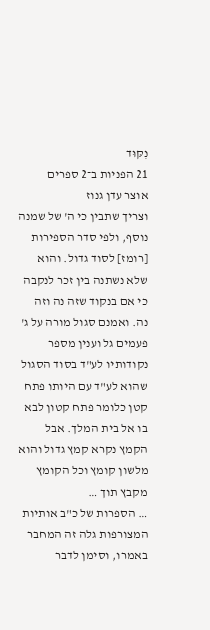נִקּוּד
21 הפניות ב־2 ספרים
אוצר עדן גנוז
וצריך שתבין כי ה' של שמנה נוסף, ולפי סדר הספירות [רומז] לסוד גדול. והוא שלא נשתנה בין זכר לנקבה כי אם בנקוד שזה נה וזה נה. ואמנם סגול מורה על ג' פעמים גל וענין מספר נקודותיו לע"ד בסוד הסגול שהוא לע"ד עם היותו פתח קטן כלומר פתח קטון לבא בו אל בית המלך. אבל הקמץ נקרא קמץ גדול והוא מלשון קומץ וכל הקומץ מקבץ תוך …
… הספרות של כ"ב אותיות המצורפות גלה זה המחבר באמרו, וסימן לדבר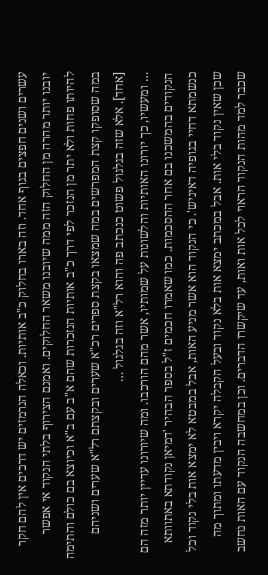עשרים ושנים חפצים בגוף אחד. וזה בארו בחלוק כ"ב אותיות. וכאלה הנרמזים יש דרכים אין להם חקר יובנו יותר מהרה מן החלוק הזה ממה שיובנו משאר החלוקים. ואמנם הצירוף בלתי הנקוד אי אפשר להיותו פחות ולא יתר מן הנזכר לפי דרך כ"ב אותיות הנזכרות שהם א"ב עם ב"א וכיוצא בם כולם והתימה במה שסופקו קצת המפרשים במה שמצאו בקצת ספרים רכ"א שערים ובקצתם רל"א שערים ושניהם [אחד]. אלא שזה בגלגול פשוט כנכתב פה והוא רל"א וזה בגלגול …
… ומעשיו, כך יורונו האותיות והלשונות על שמותיו, אשר מהם הורכבו. ומה שיורונו עדיין יותר מזה הם הנקודים בהמשכנו בם אחר ההסכמות. כמו שאמרו חכמים ז"ל בספר הבהיר 'דמיאן נקודתא באתוותא כנשמתא דחיי בגופיה דאיניש'. כי הנקוד הוא אשר מניע האות, אבל במבטא לא ימצא אות בלי נקוד וכל שכן שאין נקוד בלי אות. אבל במכתב ימצא אות בלא נקוד ובעל הקבלה יקרא ויבין מדעתו ומתוך מה שכבר למד מהות הנקוד הראוי לכל אות ואות, עד שיקשרו הדברים. וכן במחשבה הנקוד עם האות נחשב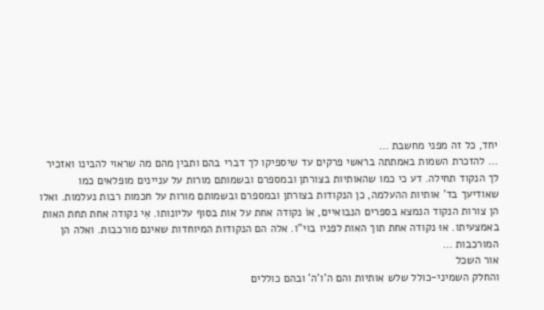יחד, כל זה מפני מחשבת …
… להזכרת השמות באמתתה בראשי פרקים עד שיספיקו לך דברי בהם ותבין מהם מה שראוי להבינו ואזכיר לך הנקוד תחילה. דע כי כמו שהאותיות בצורתן ובמספרם ובשמותם מורות על עניינים מופלאים כמו שאודיעך בד' אותיות ההעלמה, כן הנקודות בצורתן ובמספרם ובשמותם מורות על חכמות רבות נעלמות. ואלו הן צורות הנקוד הנמצא בספרים הנבואיים, אוֹ נקודה אחת על אות בסוף עליונותו. אִי נקודה אחת תחת האות באמצעיתו. אוּ נקודה אחת תוך האות לפניו בוי"ו. אלה הם הנקודות המיוחדות שאינם מורכבות. ואלה הן המורכבות …
אור השכל
והחלק השמיני-כולל שלש אותיות והם ה'ו'ה' ובהם כוללים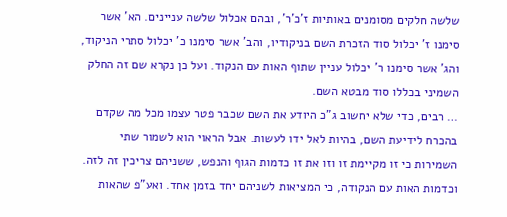שלשה חלקים מסומנים באותיות ז'כ'ר', ובהם אכלול שלשה עניינים. הא' אשר סימנו ז' יכלול סוד הזכרת השם בניקודיו, והב' אשר סימנו כ' יכלול סתרי הניקוד, והג' אשר סימנו ר' יכלול עניין שתוף האות עם הנקוד. ועל כן נקרא שם זה החלק השמיני בכללו סוד מבטא השם.
… רבים, כדי שלא יחשוב ג"כ היודע את השם שכבר פטר עצמו מכל מה שקדם בהכרח לידיעת השם, בהיות לאל ידו לעשות. אבל הראוי הוא לשמור שתי השמירות כי זו מקיימת זו וזו את זו כדמות הגוף והנפש, ששניהם צריכין זה לזה. וכדמות האות עם הנקודה, כי המציאות לשניהם יחד בזמן אחד. ואע"פ שהאות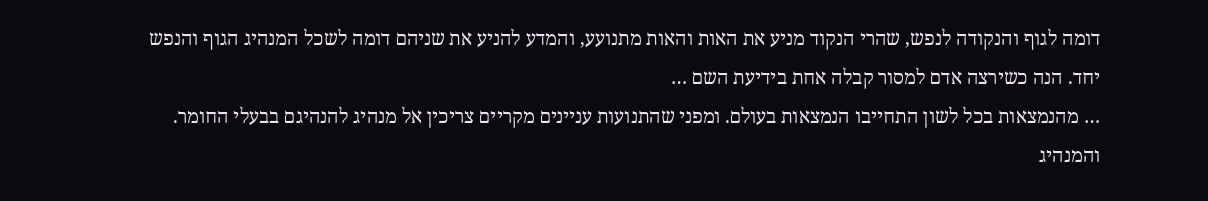דומה לגוף והנקודה לנפש, שהרי הנקוד מניע את האות והאות מתנועע, והמדע להניע את שניהם דומה לשכל המנהיג הגוף והנפש יחד. הנה כשירצה אדם למסור קבלה אחת בידיעת השם …
… מהנמצאות בכל לשון התחייבו הנמצאות בעולם. ומפני שהתנועות עניינים מקריים צריכין אל מנהיג להנהיגם בבעלי החומר. והמנהיג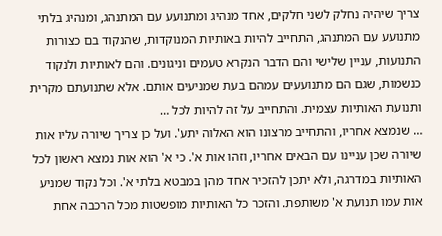צריך שיהיה נחלק לשני חלקים, אחד מנהיג ומתנועע עם המתנהג, ומנהיג בלתי מתנועע עם המתנהג, התחייב להיות באותיות המנוקדות, שהנקוד בם כצורות התנועות, עניין שלישי והם הדבר הנקרא טעמים וניגונים. והם לאותיות ולנקוד כנשמות, שגם הם מתנועעים עמהם בעת שמניעים אותם. אלא שתנועתם מקרית ותנועת האותיות עצמית. והתחייב על זה להיות לכל …
… שנמצא אחריו, והתחייב מרצונו הוא האלוה יתע'. ועל כן צריך שיורה עליו אות שיורה שכן עניינו עם הבאים אחריו, וזהו אות א'. כי א' הוא אות נמצא ראשון לכל האותיות במדרגה, ולא יתכן להזכיר אחד מהן במבטא בלתי א'. וכל נקוד שמניע אות עמו תנועת א' משותפת. והזכר כל האותיות מופשטות מכל הרכבה אחת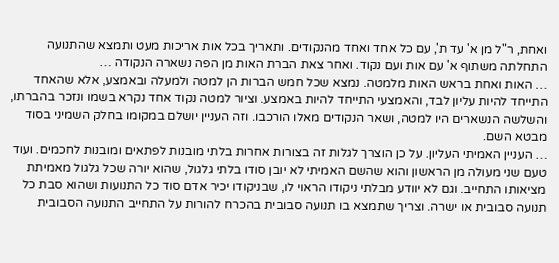ואחת, ר"ל מן א' עד ת', עם כל אחד ואחד מהנקודים. ותאריך בכל אות אריכות מעט ותמצא שהתנועה התחלתה משתוף א' עם אות ועם נקוד. ואחר צאת הברת האות מן הפה נשארה הנקודה …
… האות ואחת בראש האות מלמטה. נמצא שכל חמש הברות הן למטה ולמעלה ובאמצע, אלא שהאחד התייחד להיות עליון לבד, והאמצעי התייחד להיות באמצע. וציור למטה נקוד אחד נקרא בשמו ונזכר בהברתו, והשלשה הנשארים היו למטה, ושאר הנקודים מאלו הורכבו. וזה העניין יושלם במקומו בחלק השמיני בסוד מבטא השם.
… העניין האמיתי העליון. על כן הוצרך לגלות זה בצורות אחרות בלתי מובנות לפתאים ומובנות לחכמים. ועוד טעם שני מעולה מן הראשון והוא שהשם האמיתי לא יובן סודו בלתי גלגול, שהוא יורה שכל גלגול מאמיתת מציאותו התחייב. וגם לא יוודע מבלתי ניקודו הראוי לו, שבניקודו יכיר אדם סוד כל התנועות ושהוא סבת כל תנועה סבובית או ישרה. וצריך שתמצא בו תנועה סבובית בהכרח להורות על התחייב התנועה הסבובית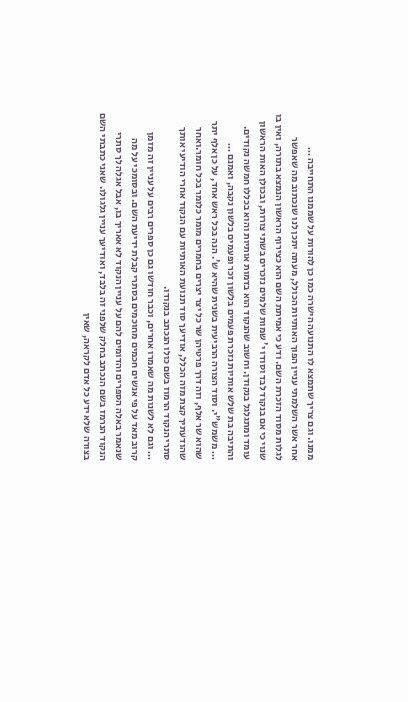ממנו. וגם צריך שתמצא לו התנועה הישרה כמו כן להורות על שממנו התחייבה …
אחר אשר השלמתי עניין הפוך האותיות הכולל, מעתה יתכן לנו שנכתוב מה שאפשר לגלות מסוד הזכרת השם. ודע כי אמיתת השם הוא כצירוף הראשון הנמצא בתורה, ואין בו שנוי כי אם בנקוד לבד וסודו י' שמות שלמים נזכרים בשתי צורות, ובכולן האות הראשון עומד ומתגלגל בנקודן. וחשוב שהנקוד הוא בדמות אותיות והוא בכללו חמשה נקודים. והתיבה בת שלש אותיות נזכרת פעמים בלשון זכר ופעמים בלשון נקבה, ואמנם …
… משמש"י. וסוד הצורה הרביעית בשנית שהיא ש'. הנה בכל ראש אחד, על כן אלף יתר שהוא שר אלף, וזה דרך פרטיהן שר כל יצר יצרים בחמרים מומר כלומר בכל חומר.ואחר שהודעתיך קצת מזה הכלל, אודיעך סוד תנועת האותיות עם הנקוד אחרי הודיעי אותך סתרי הנקוד הרמוז בשם כולו הנכתב בנקודו.
… וגם לא לשנות מה שאמרו אחרים, וכבר חודשו גם כן ספרים רבים על עניין זה מזמן קרוב מאד על פי אנשים חכמים מחוכמים בסתרי קבלת ידיעת השם. ובסומכי על מה שנאמר באלה הספרים והדומים להם על עניין הנקוד לא אאריך בו, אבל אגלה לך סתרי הנקוד הנרמז בשם הנכתב בחלק שלפני זה בלבד, ואודיעך עניין גלגולו. שאני כתבתי השם בצורה שלא ידע כל אדם לקראה, שאין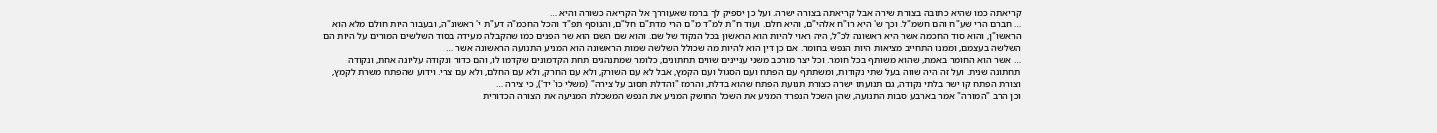קריאתה כמו שהיא כתובה בצורת שירה אבל קריאתה בצורה ישרה. ועל כן יספיק לך ברמז שאעוררך אל הקריאה כשורה והיא …
… חברם הרי שע"ח והם חשמ"ל. וכך ש' היא רו"ח אלהי"ם, והיא חלם. ועוד ח"ת למ"ד מ"ם הרי מדת"ם חל"ם, והנוסף תפ"ד והכל החכמ"ה דע"ת י' ראשונ"ה, ובעבור היות חולם מלא הוא הראשו"ן, והוא סוד החכמה אשר היא ראשונה לכ"ל, היה ראוי להיות הוא הראשון בכל הנקוד של שם. והוא שם השם הוא שר הפנים כמו שהקבלה מעידה בסוד השלשים המורים על היות הם השלשה בעצמם, וממנו התחייב מציאות היות הנפש בחומר. אם כן דין הוא להיות מה שכולל השלשה שמות הראשונה הוא המניע התנועה הראשונה אשר …
… אשר הוא החומר באמת, שהוא משותף בכל חומר. וכל יצר מורכב משני עניינים שווים תחתונים, כלומר שמתנהגים תחת הקדמונים שקדמו לו, והם כדור ונקודה עליונה אחת, ונקודה תחתונה שנית. ועל זה היה שווה בעל שתי נקודות, ומשתתף עם הפתח ועם הסגול ועם הקמץ, אבל לא עם השורק, ולא עם החרק, ולא עם החלם, ולא עם צרי. וידוע שהפתח משרת לקמץ, וצורת הפתח קו ישר בלתי נקודה, גם תנועתו ישרה כצורת תנועת הפתח שהוא בדלת, והרמז "והדלת תסוב על צירה" (משלי כו' יד'), כי צירה …
וכן הרב "המורה" אמר בארבע סבות התנועה, שהן השכל הנפרד המניע את השכל החושק המניע את הנפש המשכלת המניעה את הצורה הכדורית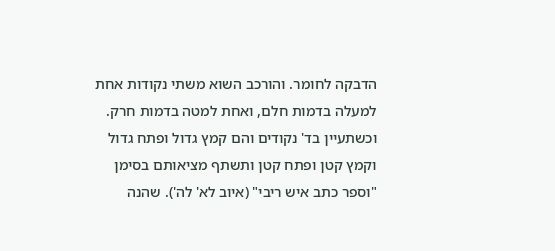הדבקה לחומר. והורכב השוא משתי נקודות אחת למעלה בדמות חלם, ואחת למטה בדמות חרק. וכשתעיין בד' נקודים והם קמץ גדול ופתח גדול וקמץ קטן ופתח קטן ותשתף מציאותם בסימן "וספר כתב איש ריבי" (איוב לא' לה'). שהנה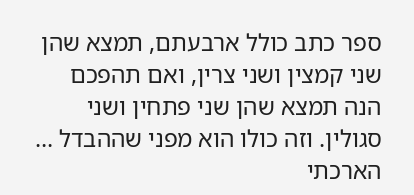ספר כתב כולל ארבעתם, תמצא שהן שני קמצין ושני צרין, ואם תהפכם הנה תמצא שהן שני פתחין ושני סגולין. וזה כולו הוא מפני שההבדל …
הארכתי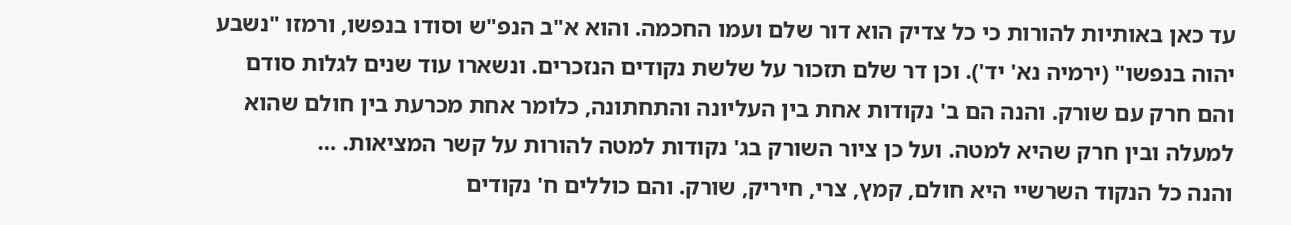עד כאן באותיות להורות כי כל צדיק הוא דור שלם ועמו החכמה. והוא א"ב הנפ"ש וסודו בנפשו, ורמזו "נשבע יהוה בנפשו" (ירמיה נא' יד'). וכן דר שלם תזכור על שלשת נקודים הנזכרים. ונשארו עוד שנים לגלות סודם והם חרק עם שורק. והנה הם ב' נקודות אחת בין העליונה והתחתונה, כלומר אחת מכרעת בין חולם שהוא למעלה ובין חרק שהיא למטה. ועל כן ציור השורק בג' נקודות למטה להורות על קשר המציאות. …
והנה כל הנקוד השרשיי היא חולם, קמץ, צרי, חיריק, שורק. והם כוללים ח' נקודים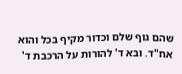שהם גוף שלם וכדור מקיף בכל והוא אח"ד. ובא ד' להורות על הרכבת ד'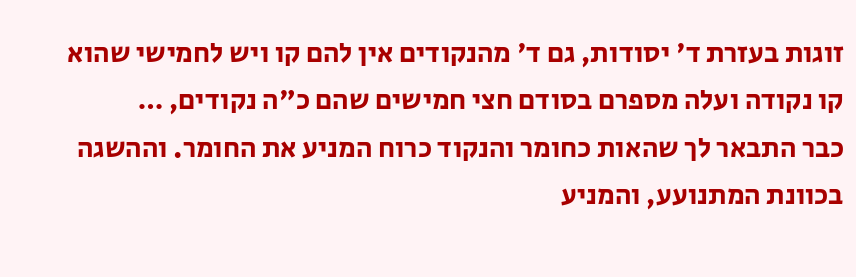זוגות בעזרת ד' יסודות, גם ד' מהנקודים אין להם קו ויש לחמישי שהוא קו נקודה ועלה מספרם בסודם חצי חמישים שהם כ"ה נקודים, …
כבר התבאר לך שהאות כחומר והנקוד כרוח המניע את החומר. וההשגה בכוונת המתנועע, והמניע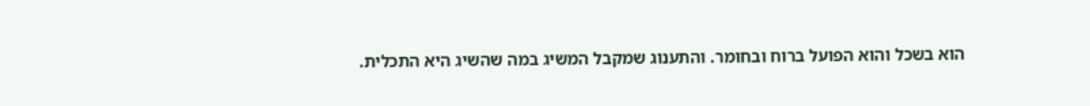הוא בשכל והוא הפועל ברוח ובחומר. והתענוג שמקבל המשיג במה שהשיג היא התכלית.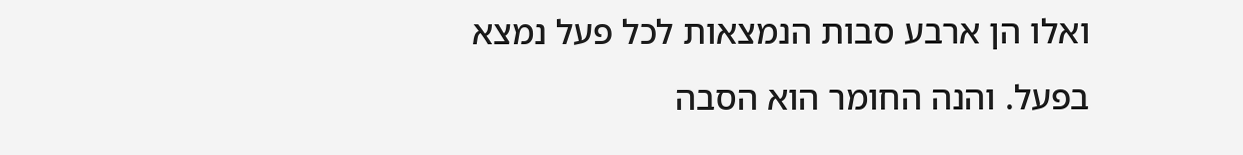ואלו הן ארבע סבות הנמצאות לכל פעל נמצא בפעל. והנה החומר הוא הסבה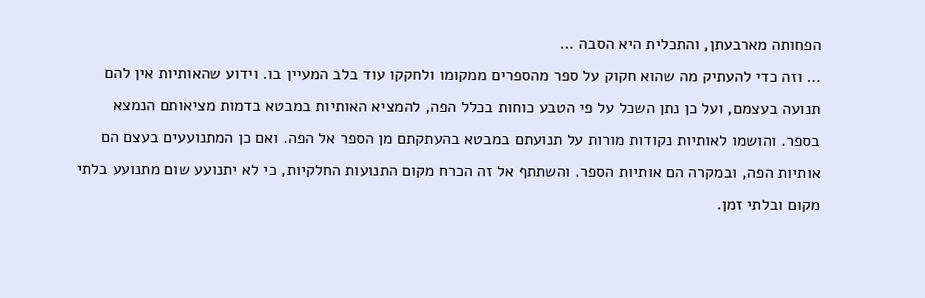הפחותה מארבעתן, והתכלית היא הסבה …
… וזה כדי להעתיק מה שהוא חקוק על ספר מהספרים ממקומו ולחקקו עוד בלב המעיין בו. וידוע שהאותיות אין להם תנועה בעצמם, ועל כן נתן השכל על פי הטבע כוחות בכלל הפה, להמציא האותיות במבטא בדמות מציאותם הנמצא בספר. והושמו לאותיות נקודות מורות על תנועתם במבטא בהעתקתם מן הספר אל הפה. ואם כן המתנועעים בעצם הם אותיות הפה, ובמקרה הם אותיות הספר. והשתתף אל זה הכרח מקום התנועות החלקיות, כי לא יתנועע שום מתנועע בלתי מקום ובלתי זמן.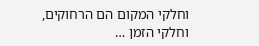וחלקי המקום הם הרחוקים, וחלקי הזמן …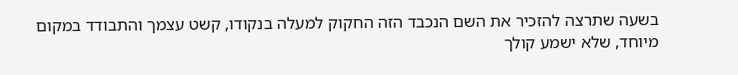בשעה שתרצה להזכיר את השם הנכבד הזה החקוק למעלה בנקודו, קשט עצמך והתבודד במקום מיוחד, שלא ישמע קולך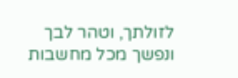לזולתך, וטהר לבך ונפשך מכל מחשבות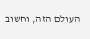העולם הזה, וחשוב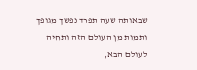שבאותה שעה תפרד נפשך מגופך ותמות מן העולם הזה ותחיה לעולם הבא,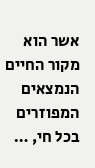אשר הוא מקור החיים הנמצאים המפוזרים בכל חי, …